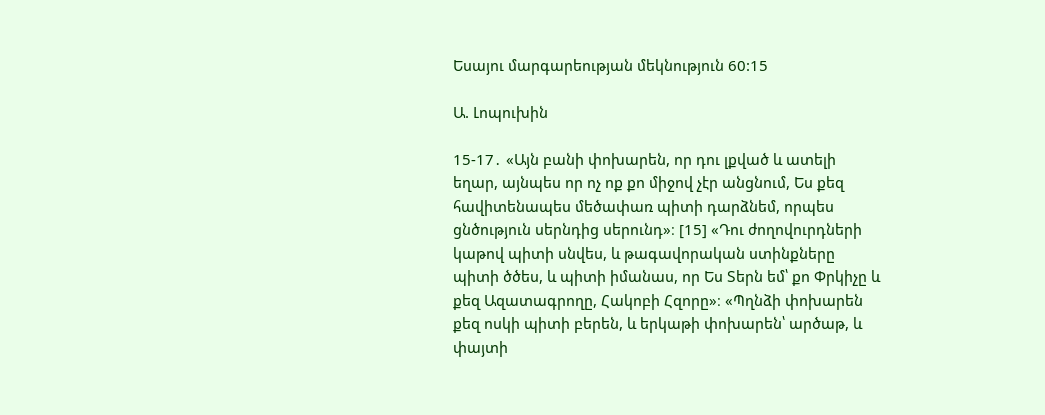Եսայու մարգարեության մեկնություն 60:15

Ա. Լոպուխին

15-17․ «Այն բանի փոխարեն, որ դու լքված և ատելի եղար, այնպես որ ոչ ոք քո միջով չէր անցնում, Ես քեզ հավիտենապես մեծափառ պիտի դարձնեմ, որպես ցնծություն սերնդից սերունդ»։ [15] «Դու ժողովուրդների կաթով պիտի սնվես, և թագավորական ստինքները պիտի ծծես, և պիտի իմանաս, որ Ես Տերն եմ՝ քո Փրկիչը և քեզ Ազատագրողը, Հակոբի Հզորը»։ «Պղնձի փոխարեն քեզ ոսկի պիտի բերեն, և երկաթի փոխարեն՝ արծաթ, և փայտի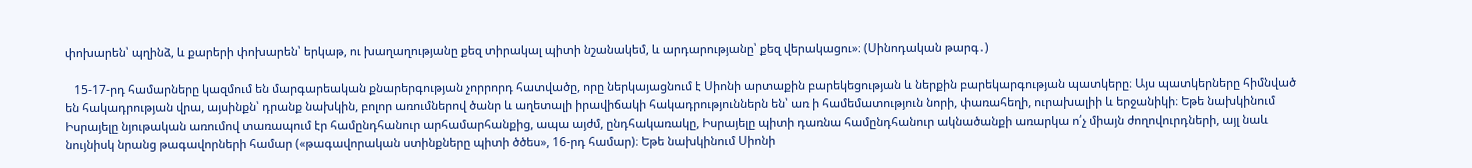փոխարեն՝ պղինձ, և քարերի փոխարեն՝ երկաթ, ու խաղաղությանը քեզ տիրակալ պիտի նշանակեմ, և արդարությանը՝ քեզ վերակացու»։ (Սինոդական թարգ․)

   15-17-րդ համարները կազմում են մարգարեական քնարերգության չորրորդ հատվածը, որը ներկայացնում է Սիոնի արտաքին բարեկեցության և ներքին բարեկարգության պատկերը։ Այս պատկերները հիմնված են հակադրության վրա, այսինքն՝ դրանք նախկին, բոլոր առումներով ծանր և աղետալի իրավիճակի հակադրություններն են՝ առ ի համեմատություն նորի, փառահեղի, ուրախալիի և երջանիկի։ Եթե նախկինում Իսրայելը նյութական առումով տառապում էր համընդհանուր արհամարհանքից, ապա այժմ, ընդհակառակը, Իսրայելը պիտի դառնա համընդհանուր ակնածանքի առարկա ո՛չ միայն ժողովուրդների, այլ նաև նույնիսկ նրանց թագավորների համար («թագավորական ստինքները պիտի ծծես», 16-րդ համար)։ Եթե նախկինում Սիոնի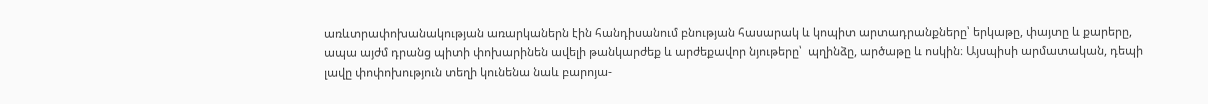առևտրափոխանակության առարկաներն էին հանդիսանում բնության հասարակ և կոպիտ արտադրանքները՝ երկաթը, փայտը և քարերը, ապա այժմ դրանց պիտի փոխարինեն ավելի թանկարժեք և արժեքավոր նյութերը՝  պղինձը, արծաթը և ոսկին։ Այսպիսի արմատական, դեպի լավը փոփոխություն տեղի կունենա նաև բարոյա-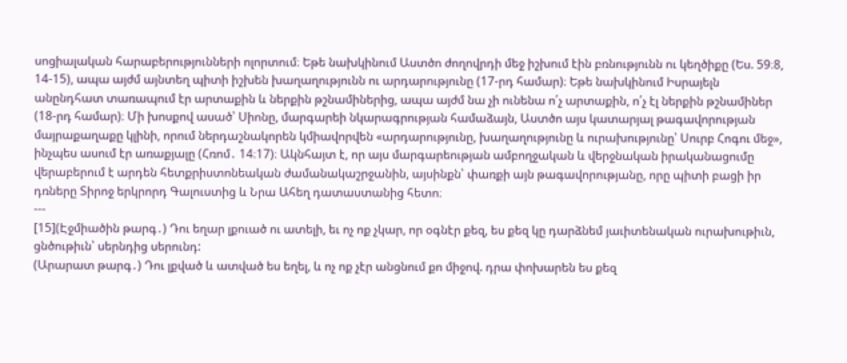սոցիալական հարաբերությունների ոլորտում։ Եթե նախկինում Աստծո ժողովրդի մեջ իշխում էին բռնությունն ու կեղծիքը (Ես. 59։8, 14-15), ապա այժմ այնտեղ պիտի իշխեն խաղաղությունն ու արդարությունը (17-րդ համար)։ Եթե նախկինում Իսրայելն անընդհատ տառապում էր արտաքին և ներքին թշնամիներից, ապա այժմ նա չի ունենա ո՛չ արտաքին, ո՛չ էլ ներքին թշնամիներ (18-րդ համար)։ Մի խոսքով ասած՝ Սիոնը, մարգարեի նկարագրության համաձայն, Աստծո այս կատարյալ թագավորության մայրաքաղաքը կլինի, որում ներդաշնակորեն կմիավորվեն «արդարությունը, խաղաղությունը և ուրախությունը՝ Սուրբ Հոգու մեջ», ինչպես ասում էր առաքյալը (Հռոմ․ 14։17)։ Ակնհայտ է, որ այս մարգարեության ամբողջական և վերջնական իրականացումը վերաբերում է արդեն հետքրիստոնեական ժամանակաշրջանին, այսինքն՝ փառքի այն թագավորությանը, որը պիտի բացի իր դռները Տիրոջ երկրորդ Գալուստից և Նրա Ահեղ դատաստանից հետո։
---
[15](Էջմիածին թարգ․) Դու եղար լքուած ու ատելի, եւ ոչ ոք չկար, որ օգնէր քեզ, ես քեզ կը դարձնեմ յաւիտենական ուրախութիւն, ցնծութիւն՝ սերնդից սերունդ:
(Արարատ թարգ․) Դու լքված և ատված ես եղել, և ոչ ոք չէր անցնում քո միջով. դրա փոխարեն ես քեզ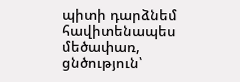պիտի դարձնեմ հավիտենապես մեծափառ, ցնծություն՝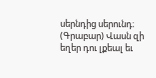սերնդից սերունդ։
(Գրաբար) Վասն զի եղեր դու լքեալ եւ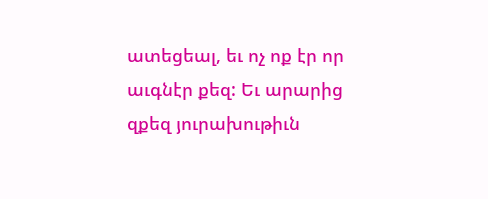ատեցեալ, եւ ոչ ոք էր որ աւգնէր քեզ: Եւ արարից զքեզ յուրախութիւն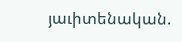յաւիտենական.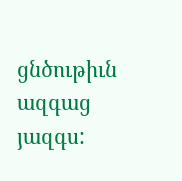ցնծութիւն ազգաց յազգս: